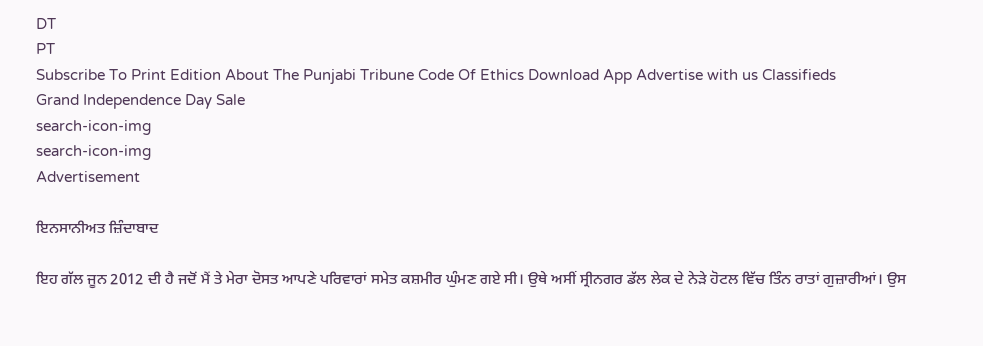DT
PT
Subscribe To Print Edition About The Punjabi Tribune Code Of Ethics Download App Advertise with us Classifieds
Grand Independence Day Sale
search-icon-img
search-icon-img
Advertisement

ਇਨਸਾਨੀਅਤ ਜ਼ਿੰਦਾਬਾਦ

ਇਹ ਗੱਲ ਜੂਨ 2012 ਦੀ ਹੈ ਜਦੋਂ ਮੈਂ ਤੇ ਮੇਰਾ ਦੋਸਤ ਆਪਣੇ ਪਰਿਵਾਰਾਂ ਸਮੇਤ ਕਸ਼ਮੀਰ ਘੁੰਮਣ ਗਏ ਸੀ। ਉਥੇ ਅਸੀਂ ਸ੍ਰੀਨਗਰ ਡੱਲ ਲੇਕ ਦੇ ਨੇੜੇ ਹੋਟਲ ਵਿੱਚ ਤਿੰਨ ਰਾਤਾਂ ਗੁਜ਼ਾਰੀਆਂ। ਉਸ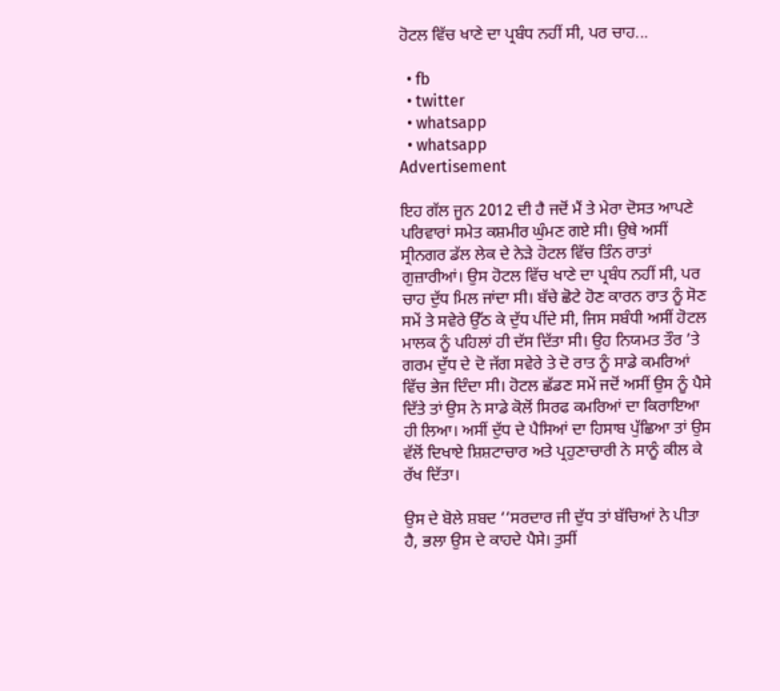ਹੋਟਲ ਵਿੱਚ ਖਾਣੇ ਦਾ ਪ੍ਰਬੰਧ ਨਹੀਂ ਸੀ, ਪਰ ਚਾਹ...

  • fb
  • twitter
  • whatsapp
  • whatsapp
Advertisement

ਇਹ ਗੱਲ ਜੂਨ 2012 ਦੀ ਹੈ ਜਦੋਂ ਮੈਂ ਤੇ ਮੇਰਾ ਦੋਸਤ ਆਪਣੇ ਪਰਿਵਾਰਾਂ ਸਮੇਤ ਕਸ਼ਮੀਰ ਘੁੰਮਣ ਗਏ ਸੀ। ਉਥੇ ਅਸੀਂ ਸ੍ਰੀਨਗਰ ਡੱਲ ਲੇਕ ਦੇ ਨੇੜੇ ਹੋਟਲ ਵਿੱਚ ਤਿੰਨ ਰਾਤਾਂ ਗੁਜ਼ਾਰੀਆਂ। ਉਸ ਹੋਟਲ ਵਿੱਚ ਖਾਣੇ ਦਾ ਪ੍ਰਬੰਧ ਨਹੀਂ ਸੀ, ਪਰ ਚਾਹ ਦੁੱਧ ਮਿਲ ਜਾਂਦਾ ਸੀ। ਬੱਚੇ ਛੋਟੇ ਹੋਣ ਕਾਰਨ ਰਾਤ ਨੂੰ ਸੋਣ ਸਮੇਂ ਤੇ ਸਵੇਰੇ ਉੱਠ ਕੇ ਦੁੱਧ ਪੀਂਦੇ ਸੀ, ਜਿਸ ਸਬੰਧੀ ਅਸੀਂ ਹੋਟਲ ਮਾਲਕ ਨੂੰ ਪਹਿਲਾਂ ਹੀ ਦੱਸ ਦਿੱਤਾ ਸੀ। ਉਹ ਨਿਯਮਤ ਤੌਰ ’ਤੇ ਗਰਮ ਦੁੱਧ ਦੇ ਦੋ ਜੱਗ ਸਵੇਰੇ ਤੇ ਦੋ ਰਾਤ ਨੂੰ ਸਾਡੇ ਕਮਰਿਆਂ ਵਿੱਚ ਭੇਜ ਦਿੰਦਾ ਸੀ। ਹੋਟਲ ਛੱਡਣ ਸਮੇਂ ਜਦੋਂ ਅਸੀਂ ਉਸ ਨੂੰ ਪੈਸੇ ਦਿੱਤੇ ਤਾਂ ਉਸ ਨੇ ਸਾਡੇ ਕੋਲੋਂ ਸਿਰਫ ਕਮਰਿਆਂ ਦਾ ਕਿਰਾਇਆ ਹੀ ਲਿਆ। ਅਸੀਂ ਦੁੱਧ ਦੇ ਪੈਸਿਆਂ ਦਾ ਹਿਸਾਬ ਪੁੱਛਿਆ ਤਾਂ ਉਸ ਵੱਲੋਂ ਦਿਖਾਏ ਸ਼ਿਸ਼ਟਾਚਾਰ ਅਤੇ ਪ੍ਰਹੁਣਾਚਾਰੀ ਨੇ ਸਾਨੂੰ ਕੀਲ ਕੇ ਰੱਖ ਦਿੱਤਾ।

ਉਸ ਦੇ ਬੋਲੇ ਸ਼ਬਦ ‘‘ਸਰਦਾਰ ਜੀ ਦੁੱਧ ਤਾਂ ਬੱਚਿਆਂ ਨੇ ਪੀਤਾ ਹੈ, ਭਲਾ ਉਸ ਦੇ ਕਾਹਦੇ ਪੈਸੇ। ਤੁਸੀਂ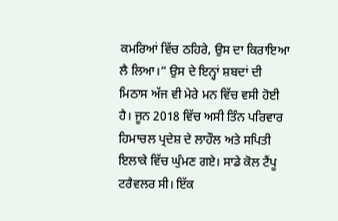ਕਮਰਿਆਂ ਵਿੱਚ ਠਹਿਰੇ, ਉਸ ਦਾ ਕਿਰਾਇਆ ਲੈ ਲਿਆ।” ਉਸ ਦੇ ਇਨ੍ਹਾਂ ਸ਼ਬਦਾਂ ਦੀ ਮਿਠਾਸ ਅੱਜ ਵੀ ਮੇਰੇ ਮਨ ਵਿੱਚ ਵਸੀ ਹੋਈ ਹੈ। ਜੂਨ 2018 ਵਿੱਚ ਅਸੀ ਤਿੰਨ ਪਰਿਵਾਰ ਹਿਮਾਚਲ ਪ੍ਰਦੇਸ਼ ਦੇ ਲਾਹੌਲ ਅਤੇ ਸਪਿਤੀ ਇਲਾਕੇ ਵਿੱਚ ਘੁੰਮਣ ਗਏ। ਸਾਡੇ ਕੋਲ ਟੈਂਪੂ ਟਰੈਵਲਰ ਸੀ। ਇੱਕ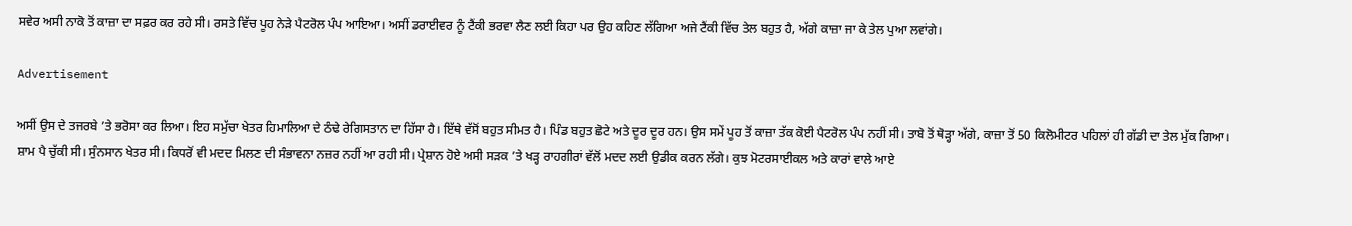ਸਵੇਰ ਅਸੀ ਨਾਕੋ ਤੋਂ ਕਾਜ਼ਾ ਦਾ ਸਫ਼ਰ ਕਰ ਰਹੇ ਸੀ। ਰਸਤੇ ਵਿੱਚ ਪੂਹ ਨੇੜੇ ਪੈਟਰੋਲ ਪੰਪ ਆਇਆ। ਅਸੀਂ ਡਰਾਈਵਰ ਨੂੰ ਟੈਂਕੀ ਭਰਵਾ ਲੈਣ ਲਈ ਕਿਹਾ ਪਰ ਉਹ ਕਹਿਣ ਲੱਗਿਆ ਅਜੇ ਟੈਂਕੀ ਵਿੱਚ ਤੇਲ ਬਹੁਤ ਹੈ, ਅੱਗੇ ਕਾਜ਼ਾ ਜਾ ਕੇ ਤੇਲ ਪੁਆ ਲਵਾਂਗੇ।

Advertisement

ਅਸੀਂ ਉਸ ਦੇ ਤਜਰਬੇ ’ਤੇ ਭਰੋਸਾ ਕਰ ਲਿਆ। ਇਹ ਸਮੁੱਚਾ ਖੇਤਰ ਹਿਮਾਲਿਆ ਦੇ ਠੰਢੇ ਰੇਗਿਸਤਾਨ ਦਾ ਹਿੱਸਾ ਹੈ। ਇੱਥੇ ਵੱਸੋਂ ਬਹੁਤ ਸੀਮਤ ਹੈ। ਪਿੰਡ ਬਹੁਤ ਛੋਟੇ ਅਤੇ ਦੂਰ ਦੂਰ ਹਨ। ਉਸ ਸਮੇਂ ਪੂਹ ਤੋਂ ਕਾਜ਼ਾ ਤੱਕ ਕੋਈ ਪੈਟਰੋਲ ਪੰਪ ਨਹੀਂ ਸੀ। ਤਾਬੋ ਤੋਂ ਥੋੜ੍ਹਾ ਅੱਗੇ, ਕਾਜ਼ਾ ਤੋਂ 50 ਕਿਲੋਮੀਟਰ ਪਹਿਲਾਂ ਹੀ ਗੱਡੀ ਦਾ ਤੇਲ ਮੁੱਕ ਗਿਆ। ਸ਼ਾਮ ਪੈ ਚੁੱਕੀ ਸੀ। ਸੁੰਨਸਾਨ ਖੇਤਰ ਸੀ। ਕਿਧਰੋਂ ਵੀ ਮਦਦ ਮਿਲਣ ਦੀ ਸੰਭਾਵਨਾ ਨਜ਼ਰ ਨਹੀਂ ਆ ਰਹੀ ਸੀ। ਪ੍ਰੇਸ਼ਾਨ ਹੋਏ ਅਸੀ ਸੜਕ ’ਤੇ ਖੜ੍ਹ ਰਾਹਗੀਰਾਂ ਵੱਲੋਂ ਮਦਦ ਲਈ ਉਡੀਕ ਕਰਨ ਲੱਗੇ। ਕੁਝ ਮੋਟਰਸਾਈਕਲ ਅਤੇ ਕਾਰਾਂ ਵਾਲੇ ਆਏ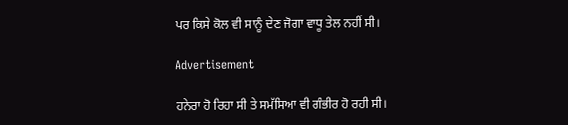ਪਰ ਕਿਸੇ ਕੋਲ ਵੀ ਸਾਨੂੰ ਦੇਣ ਜੋਗਾ ਵਾਧੂ ਤੇਲ ਨਹੀਂ ਸੀ।

Advertisement

ਹਨੇਰਾ ਹੋ ਰਿਹਾ ਸੀ ਤੇ ਸਮੱਸਿਆ ਵੀ ਗੰਭੀਰ ਹੋ ਰਹੀ ਸੀ।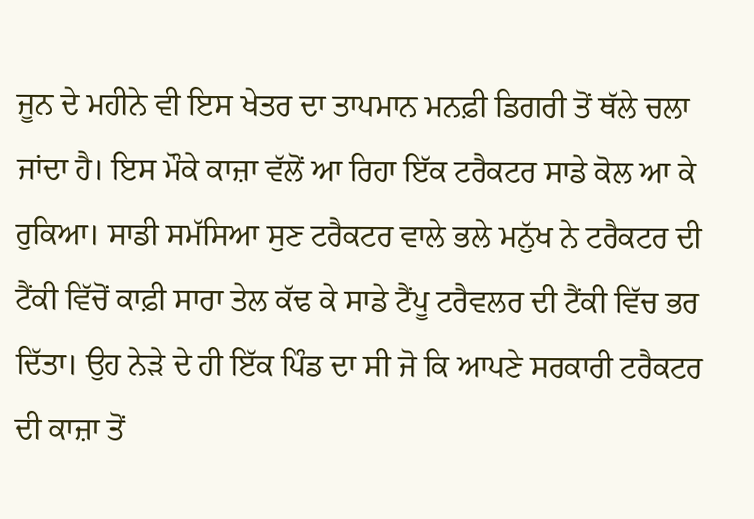ਜੂਨ ਦੇ ਮਹੀਨੇ ਵੀ ਇਸ ਖੇਤਰ ਦਾ ਤਾਪਮਾਨ ਮਨਫ਼ੀ ਡਿਗਰੀ ਤੋਂ ਥੱਲੇ ਚਲਾ ਜਾਂਦਾ ਹੈ। ਇਸ ਮੌਕੇ ਕਾਜ਼ਾ ਵੱਲੋਂ ਆ ਰਿਹਾ ਇੱਕ ਟਰੈਕਟਰ ਸਾਡੇ ਕੋਲ ਆ ਕੇ ਰੁਕਿਆ। ਸਾਡੀ ਸਮੱਸਿਆ ਸੁਣ ਟਰੈਕਟਰ ਵਾਲੇ ਭਲੇ ਮਨੁੱਖ ਨੇ ਟਰੈਕਟਰ ਦੀ ਟੈਂਕੀ ਵਿੱਚੋਂ ਕਾਫ਼ੀ ਸਾਰਾ ਤੇਲ ਕੱਢ ਕੇ ਸਾਡੇ ਟੈਂਪੂ ਟਰੈਵਲਰ ਦੀ ਟੈਂਕੀ ਵਿੱਚ ਭਰ ਦਿੱਤਾ। ਉਹ ਨੇੜੇ ਦੇ ਹੀ ਇੱਕ ਪਿੰਡ ਦਾ ਸੀ ਜੋ ਕਿ ਆਪਣੇ ਸਰਕਾਰੀ ਟਰੈਕਟਰ ਦੀ ਕਾਜ਼ਾ ਤੋਂ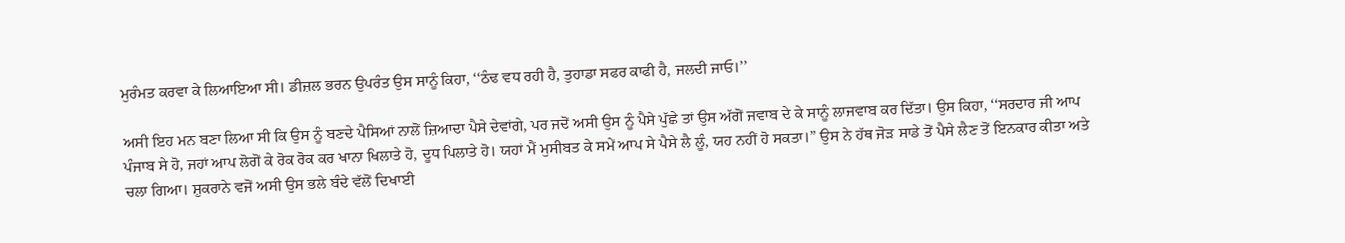ਮੁਰੰਮਤ ਕਰਵਾ ਕੇ ਲਿਆਇਆ ਸੀ। ਡੀਜ਼ਲ ਭਰਨ ਉਪਰੰਤ ਉਸ ਸਾਨੂੰ ਕਿਹਾ, ‘‘ਠੰਢ ਵਧ ਰਹੀ ਹੈ, ਤੁਹਾਡਾ ਸਫਰ ਕਾਫੀ ਹੈ, ਜਲਦੀ ਜਾਓ।’’

ਅਸੀ ਇਹ ਮਨ ਬਣਾ ਲਿਆ ਸੀ ਕਿ ਉਸ ਨੂੰ ਬਣਦੇ ਪੈਸਿਆਂ ਨਾਲੋਂ ਜ਼ਿਆਦਾ ਪੈਸੇ ਦੇਵਾਂਗੇ, ਪਰ ਜਦੋਂ ਅਸੀ ਉਸ ਨੂੰ ਪੈਸੇ ਪੁੱਛੇ ਤਾਂ ਉਸ ਅੱਗੋਂ ਜਵਾਬ ਦੇ ਕੇ ਸਾਨੂੰ ਲਾਜਵਾਬ ਕਰ ਦਿੱਤਾ। ਉਸ ਕਿਹਾ, ‘‘ਸਰਦਾਰ ਜੀ ਆਪ ਪੰਜਾਬ ਸੇ ਹੋ, ਜਹਾਂ ਆਪ ਲੋਗੋਂ ਕੇ ਰੋਕ ਰੋਕ ਕਰ ਖਾਨਾ ਖਿਲਾਤੇ ਹੋ, ਦੂਧ ਪਿਲਾਤੇ ਹੋ। ਯਹਾਂ ਮੈਂ ਮੁਸੀਬਤ ਕੇ ਸਮੇਂ ਆਪ ਸੇ ਪੈਸੇ ਲੈ ਲੂੰ, ਯਹ ਨਹੀਂ ਹੋ ਸਕਤਾ।” ਉਸ ਨੇ ਹੱਥ ਜੋੜ ਸਾਡੇ ਤੋਂ ਪੈਸੇ ਲੈਣ ਤੋਂ ਇਨਕਾਰ ਕੀਤਾ ਅਤੇ ਚਲਾ ਗਿਆ। ਸ਼ੁਕਰਾਨੇ ਵਜੋਂ ਅਸੀ ਉਸ ਭਲੇ ਬੰਦੇ ਵੱਲੋਂ ਦਿਖਾਈ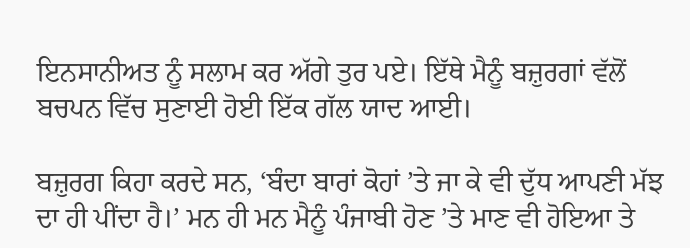ਇਨਸਾਨੀਅਤ ਨੂੰ ਸਲਾਮ ਕਰ ਅੱਗੇ ਤੁਰ ਪਏ। ਇੱਥੇ ਮੈਨੂੰ ਬਜ਼ੁਰਗਾਂ ਵੱਲੋਂ ਬਚਪਨ ਵਿੱਚ ਸੁਣਾਈ ਹੋਈ ਇੱਕ ਗੱਲ ਯਾਦ ਆਈ।

ਬਜ਼ੁਰਗ ਕਿਹਾ ਕਰਦੇ ਸਨ, ‘ਬੰਦਾ ਬਾਰਾਂ ਕੋਹਾਂ ’ਤੇ ਜਾ ਕੇ ਵੀ ਦੁੱਧ ਆਪਣੀ ਮੱਝ ਦਾ ਹੀ ਪੀਂਦਾ ਹੈ।’ ਮਨ ਹੀ ਮਨ ਮੈਨੂੰ ਪੰਜਾਬੀ ਹੋਣ ’ਤੇ ਮਾਣ ਵੀ ਹੋਇਆ ਤੇ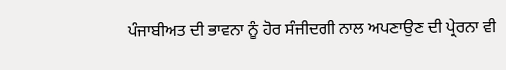ਪੰਜਾਬੀਅਤ ਦੀ ਭਾਵਨਾ ਨੂੰ ਹੋਰ ਸੰਜੀਦਗੀ ਨਾਲ ਅਪਣਾਉਣ ਦੀ ਪ੍ਰੇਰਨਾ ਵੀ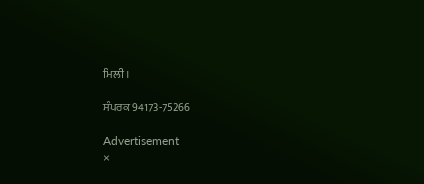ਮਿਲੀ।

ਸੰਪਰਕ 94173-75266

Advertisement
×